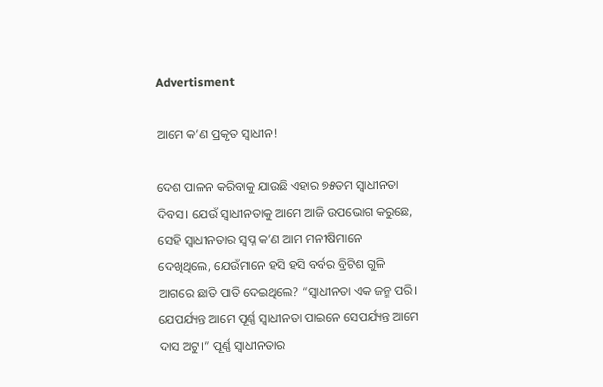Advertisment

ଆମେ କ’ଣ ପ୍ରକୃତ ସ୍ୱାଧୀନ!

ଦେଶ ପାଳନ କରିବାକୁ ଯାଉଛି ଏହାର ୭୫ତମ ସ୍ୱାଧୀନତା ଦିବସ। ଯେଉଁ ସ୍ୱାଧୀନତାକୁ ଆମେ ଆଜି ଉପଭୋଗ କରୁଛେ, ସେହି ସ୍ୱାଧୀନତାର ସ୍ୱପ୍ନ କ’ଣ ଆମ ମନୀଷିମାନେ ଦେଖିଥିଲେ, ଯେଉଁମାନେ ହସି ହସି ବର୍ବର ବ୍ରିଟିଶ ଗୁଳି ଆଗରେ ଛାତି ପାତି ଦେଇଥିଲେ? “ସ୍ୱାଧୀନତା ଏକ ଜନ୍ମ ପରି। ଯେପର୍ଯ୍ୟନ୍ତ ଆମେ ପୂର୍ଣ୍ଣ ସ୍ୱାଧୀନତା ପାଇନେ ସେପର୍ଯ୍ୟନ୍ତ ଆମେ ଦାସ ଅଟୁ।” ପୂର୍ଣ୍ଣ ସ୍ୱାଧୀନତାର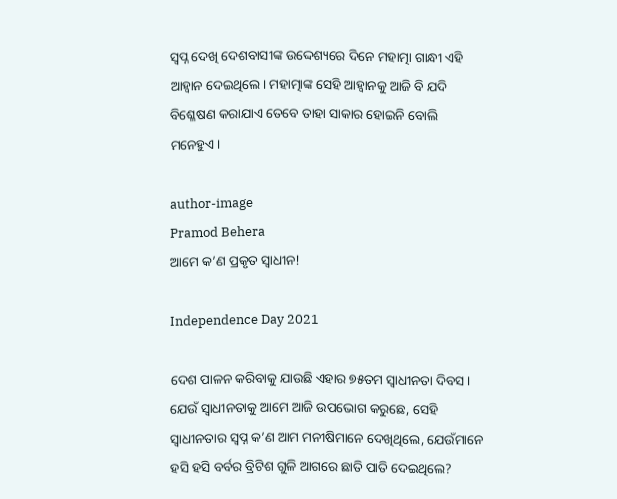ସ୍ୱପ୍ନ ଦେଖି ଦେଶବାସୀଙ୍କ ଉଦ୍ଦେଶ୍ୟରେ ଦିନେ ମହାତ୍ମା ଗାନ୍ଧୀ ଏହି ଆହ୍ୱାନ ଦେଇଥିଲେ। ମହାତ୍ମାଙ୍କ ସେହି ଆହ୍ୱାନକୁ ଆଜି ବି ଯଦି ବିଶ୍ଳେଷଣ କରାଯାଏ ତେବେ ତାହା ସାକାର ହୋଇନି ବୋଲି ମନେହୁଏ।

author-image
Pramod Behera
ଆମେ କ’ଣ ପ୍ରକୃତ ସ୍ୱାଧୀନ!

Independence Day 2021

ଦେଶ ପାଳନ କରିବାକୁ ଯାଉଛି ଏହାର ୭୫ତମ ସ୍ୱାଧୀନତା ଦିବସ। ଯେଉଁ ସ୍ୱାଧୀନତାକୁ ଆମେ ଆଜି ଉପଭୋଗ କରୁଛେ, ସେହି ସ୍ୱାଧୀନତାର ସ୍ୱପ୍ନ କ’ଣ ଆମ ମନୀଷିମାନେ ଦେଖିଥିଲେ, ଯେଉଁମାନେ ହସି ହସି ବର୍ବର ବ୍ରିଟିଶ ଗୁଳି ଆଗରେ ଛାତି ପାତି ଦେଇଥିଲେ?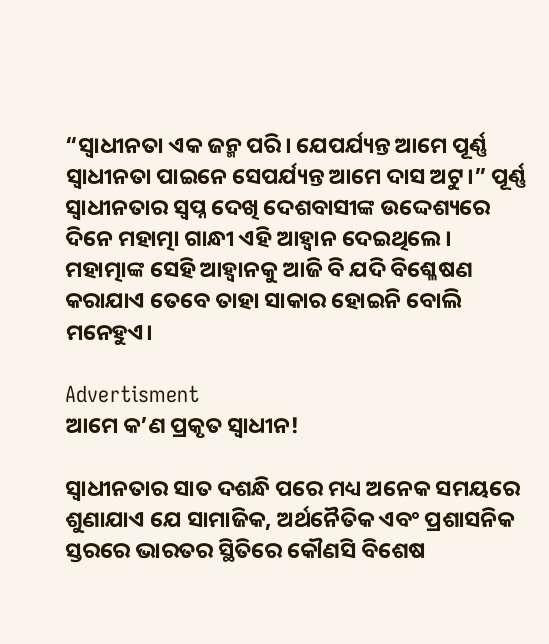“ସ୍ୱାଧୀନତା ଏକ ଜନ୍ମ ପରି। ଯେପର୍ଯ୍ୟନ୍ତ ଆମେ ପୂର୍ଣ୍ଣ ସ୍ୱାଧୀନତା ପାଇନେ ସେପର୍ଯ୍ୟନ୍ତ ଆମେ ଦାସ ଅଟୁ।” ପୂର୍ଣ୍ଣ ସ୍ୱାଧୀନତାର ସ୍ୱପ୍ନ ଦେଖି ଦେଶବାସୀଙ୍କ ଉଦ୍ଦେଶ୍ୟରେ ଦିନେ ମହାତ୍ମା ଗାନ୍ଧୀ ଏହି ଆହ୍ୱାନ ଦେଇଥିଲେ। ମହାତ୍ମାଙ୍କ ସେହି ଆହ୍ୱାନକୁ ଆଜି ବି ଯଦି ବିଶ୍ଳେଷଣ କରାଯାଏ ତେବେ ତାହା ସାକାର ହୋଇନି ବୋଲି ମନେହୁଏ।

Advertisment
ଆମେ କ’ଣ ପ୍ରକୃତ ସ୍ୱାଧୀନ!

ସ୍ୱାଧୀନତାର ସାତ ଦଶନ୍ଧି ପରେ ମଧ୍ୟ ଅନେକ ସମୟରେ ଶୁଣାଯାଏ ଯେ ସାମାଜିକ, ଅର୍ଥନୈତିକ ଏବଂ ପ୍ରଶାସନିକ ସ୍ତରରେ ଭାରତର ସ୍ଥିତିରେ କୌଣସି ବିଶେଷ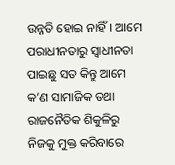ଉନ୍ନତି ହୋଇ ନାହିଁ। ଆମେ ପରାଧୀନତାରୁ ସ୍ୱାଧୀନତା ପାଇଛୁ ସତ କିନ୍ତୁ ଆମେ କ’ଣ ସାମାଜିକ ତଥା ରାଜନୈତିକ ଶିକୁଳିରୁ ନିଜକୁ ମୁକ୍ତ କରିବାରେ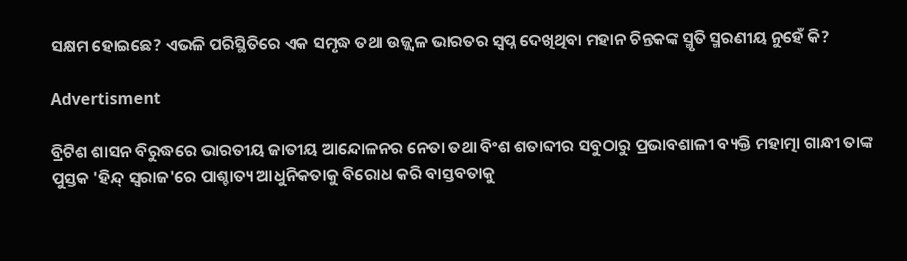ସକ୍ଷମ ହୋଇଛେ? ଏଭଳି ପରିସ୍ଥିତିରେ ଏକ ସମୃଦ୍ଧ ତଥା ଉଜ୍ଜ୍ୱଳ ଭାରତର ସ୍ୱପ୍ନ ଦେଖିଥିବା ମହାନ ଚିନ୍ତକଙ୍କ ସ୍ମୃତି ସ୍ମରଣୀୟ ନୁହେଁ କି?

Advertisment

ବ୍ରିଟିଶ ଶାସନ ବିରୁଦ୍ଧରେ ଭାରତୀୟ ଜାତୀୟ ଆନ୍ଦୋଳନର ନେତା ତଥା ବିଂଶ ଶତାବ୍ଦୀର ସବୁଠାରୁ ପ୍ରଭାବଶାଳୀ ବ୍ୟକ୍ତି ମହାତ୍ମା ଗାନ୍ଧୀ ତାଙ୍କ ପୁସ୍ତକ 'ହିନ୍ଦ୍‌ ସ୍ୱରାଜ'ରେ ପାଶ୍ଚାତ୍ୟ ଆଧୁନିକତାକୁ ବିରୋଧ କରି ବାସ୍ତବତାକୁ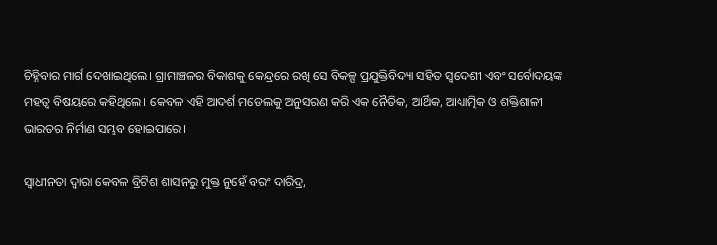ଚିହ୍ନିବାର ମାର୍ଗ ଦେଖାଇଥିଲେ। ଗ୍ରାମାଞ୍ଚଳର ବିକାଶକୁ କେନ୍ଦ୍ରରେ ରଖି ସେ ବିକଳ୍ପ ପ୍ରଯୁକ୍ତିବିଦ୍ୟା ସହିତ ସ୍ୱଦେଶୀ ଏବଂ ସର୍ବୋଦୟଙ୍କ ମହତ୍ୱ ବିଷୟରେ କହିଥିଲେ। କେବଳ ଏହି ଆଦର୍ଶ ମଡେଲକୁ ଅନୁସରଣ କରି ଏକ ନୈତିକ, ଆର୍ଥିକ, ଆଧ୍ୟାତ୍ମିକ ଓ ଶକ୍ତିଶାଳୀ ଭାରତର ନିର୍ମାଣ ସମ୍ଭବ ହୋଇପାରେ।

ସ୍ୱାଧୀନତା ଦ୍ୱାରା କେବଳ ବ୍ରିଟିଶ ଶାସନରୁ ମୁକ୍ତ ନୁହେଁ ବରଂ ଦାରିଦ୍ର,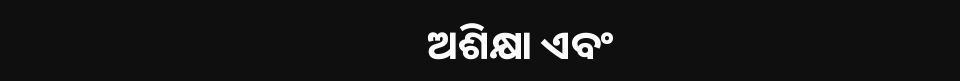ଅଶିକ୍ଷା ଏବଂ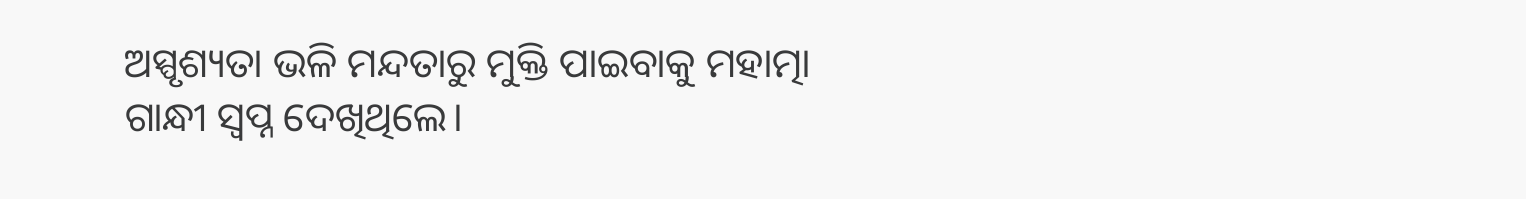ଅସ୍ପୃଶ୍ୟତା ଭଳି ମନ୍ଦତାରୁ ମୁକ୍ତି ପାଇବାକୁ ମହାତ୍ମା ଗାନ୍ଧୀ ସ୍ୱପ୍ନ ଦେଖିଥିଲେ।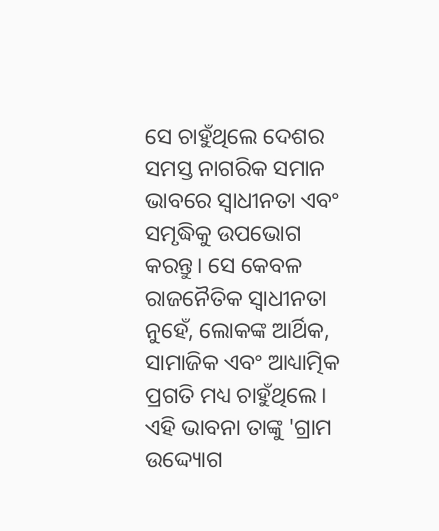ସେ ଚାହୁଁଥିଲେ ଦେଶର ସମସ୍ତ ନାଗରିକ ସମାନ ଭାବରେ ସ୍ୱାଧୀନତା ଏବଂ ସମୃଦ୍ଧିକୁ ଉପଭୋଗ କରନ୍ତୁ। ସେ କେବଳ ରାଜନୈତିକ ସ୍ୱାଧୀନତା ନୁହେଁ, ଲୋକଙ୍କ ଆର୍ଥିକ, ସାମାଜିକ ଏବଂ ଆଧ୍ୟାତ୍ମିକ ପ୍ରଗତି ମଧ୍ୟ ଚାହୁଁଥିଲେ। ଏହି ଭାବନା ତାଙ୍କୁ 'ଗ୍ରାମ ଉଦ୍ଦ୍ୟୋଗ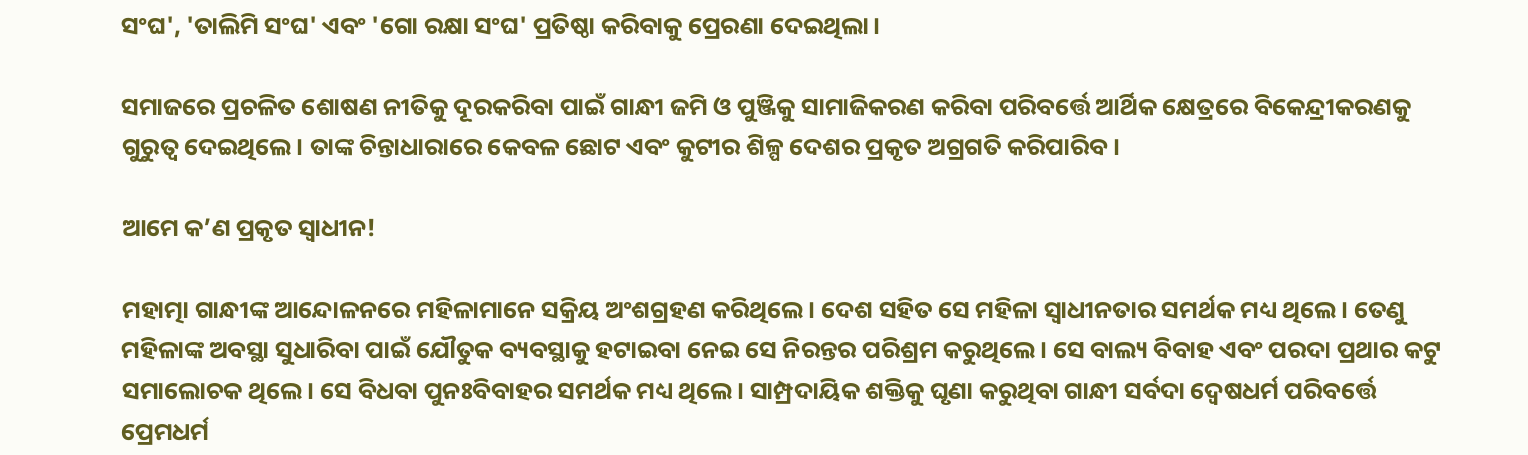ସଂଘ', 'ତାଲିମି ସଂଘ' ଏବଂ 'ଗୋ ରକ୍ଷା ସଂଘ' ପ୍ରତିଷ୍ଠା କରିବାକୁ ପ୍ରେରଣା ଦେଇଥିଲା।

ସମାଜରେ ପ୍ରଚଳିତ ଶୋଷଣ ନୀତିକୁ ଦୂରକରିବା ପାଇଁ ଗାନ୍ଧୀ ଜମି ଓ ପୁଞ୍ଜିକୁ ସାମାଜିକରଣ କରିବା ପରିବର୍ତ୍ତେ ଆର୍ଥିକ କ୍ଷେତ୍ରରେ ବିକେନ୍ଦ୍ରୀକରଣକୁ ଗୁରୁତ୍ୱ ଦେଇଥିଲେ। ତାଙ୍କ ଚିନ୍ତାଧାରାରେ କେବଳ ଛୋଟ ଏବଂ କୁଟୀର ଶିଳ୍ପ ଦେଶର ପ୍ରକୃତ ଅଗ୍ରଗତି କରିପାରିବ।

ଆମେ କ’ଣ ପ୍ରକୃତ ସ୍ୱାଧୀନ!

ମହାତ୍ମା ଗାନ୍ଧୀଙ୍କ ଆନ୍ଦୋଳନରେ ମହିଳାମାନେ ସକ୍ରିୟ ଅଂଶଗ୍ରହଣ କରିଥିଲେ। ଦେଶ ସହିତ ସେ ମହିଳା ସ୍ୱାଧୀନତାର ସମର୍ଥକ ମଧ୍ୟ ଥିଲେ। ତେଣୁ ମହିଳାଙ୍କ ଅବସ୍ଥା ସୁଧାରିବା ପାଇଁ ଯୌତୁକ ବ୍ୟବସ୍ଥାକୁ ହଟାଇବା ନେଇ ସେ ନିରନ୍ତର ପରିଶ୍ରମ କରୁଥିଲେ। ସେ ବାଲ୍ୟ ବିବାହ ଏବଂ ପରଦା ପ୍ରଥାର କଟୁ ସମାଲୋଚକ ଥିଲେ। ସେ ବିଧବା ପୁନଃବିବାହର ସମର୍ଥକ ମଧ୍ୟ ଥିଲେ। ସାମ୍ପ୍ରଦାୟିକ ଶକ୍ତିକୁ ଘୃଣା କରୁଥିବା ଗାନ୍ଧୀ ସର୍ବଦା ଦ୍ୱେଷଧର୍ମ ପରିବର୍ତ୍ତେ ପ୍ରେମଧର୍ମ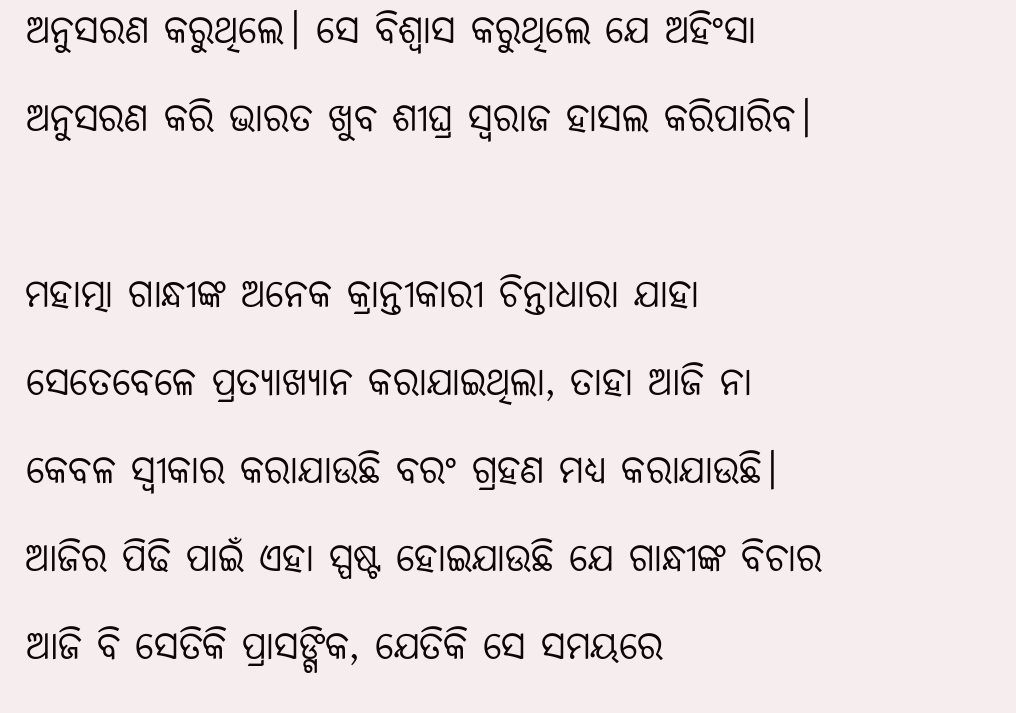ଅନୁସରଣ କରୁଥିଲେ। ସେ ବିଶ୍ୱାସ କରୁଥିଲେ ଯେ ଅହିଂସା ଅନୁସରଣ କରି ଭାରତ ଖୁବ ଶୀଘ୍ର ସ୍ୱରାଜ ହାସଲ କରିପାରିବ।

ମହାତ୍ମା ଗାନ୍ଧୀଙ୍କ ଅନେକ କ୍ରାନ୍ତୀକାରୀ ଚିନ୍ତାଧାରା ଯାହା ସେତେବେଳେ ପ୍ରତ୍ୟାଖ୍ୟାନ କରାଯାଇଥିଲା, ତାହା ଆଜି ନା କେବଳ ସ୍ୱୀକାର କରାଯାଉଛି ବରଂ ଗ୍ରହଣ ମଧ୍ୟ କରାଯାଉଛି। ଆଜିର ପିଢି ପାଇଁ ଏହା ସ୍ପଷ୍ଟ ହୋଇଯାଉଛି ଯେ ଗାନ୍ଧୀଙ୍କ ବିଚାର ଆଜି ବି ସେତିକି ପ୍ରାସଙ୍ଗିକ, ଯେତିକି ସେ ସମୟରେ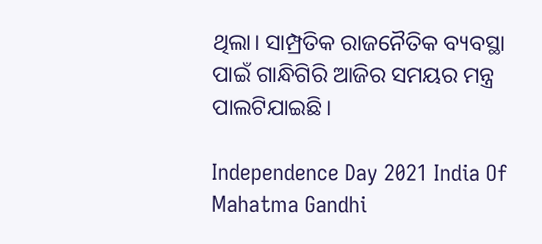ଥିଲା। ସାମ୍ପ୍ରତିକ ରାଜନୈତିକ ବ୍ୟବସ୍ଥା ପାଇଁ ଗାନ୍ଧିଗିରି ଆଜିର ସମୟର ମନ୍ତ୍ର ପାଲଟିଯାଇଛି।

Independence Day 2021 India Of Mahatma Gandhi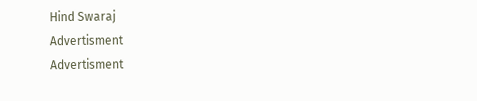Hind Swaraj
Advertisment
Advertisment